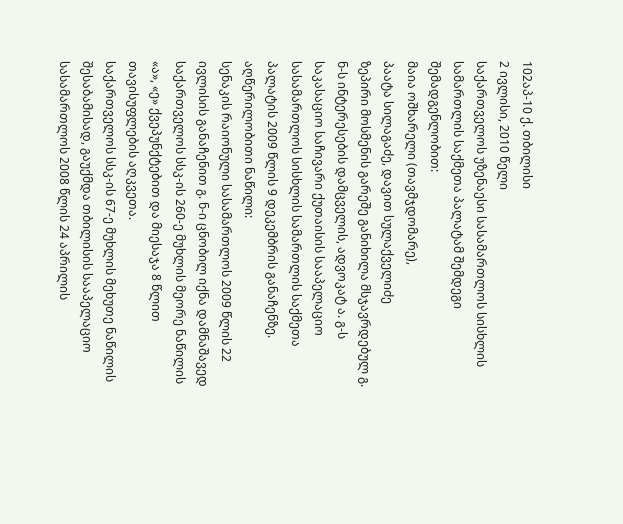102აპ-10 ქ. თბილისი
2 ივლისი, 2010 წელი
საქართველოს უზენაესი სასამართლოს სისხლის სამართლის საქმეთა პალატამ შემდეგი შემადგენლობით:
მაია ოშხარელი (თავმჯდომარე),
პაატა სილაგაძე, დავით სულაქველიძე
ზეპირი მოსმენის გარეშე განიხილა მსჯავრდებულ გ. ნ-ს ინტერესების დამცველის, ადვოკატ ა. გ-ს საკასაციო საჩივარი ქუთაისის სააპელაციო სასამართლოს სისხლის სამართლის საქმეთა პალატის 2009 წლის 9 დეკემბრის განაჩენზე.
აღწერილობითი ნაწილი:
სენაკის რაიონული სასამართლოს 2009 წლის 22 ივლისის განაჩენით გ. ნ-ი ცნობილ იქნა დამნაშავედ საქართველოს სსკ-ის 260-ე მუხლის მეორე ნაწილის «ა», «ე» ქვეპუნქტებით და მიესაჯა 8 წლით თავისუფლების აღკვეთა.
საქართველოს სსკ-ის 67-ე მუხლის მეხუთე ნაწილის შესაბამისად, გაუქმდა თბილისის სააპელაციო სასამართლოს 2008 წლის 24 აპრილის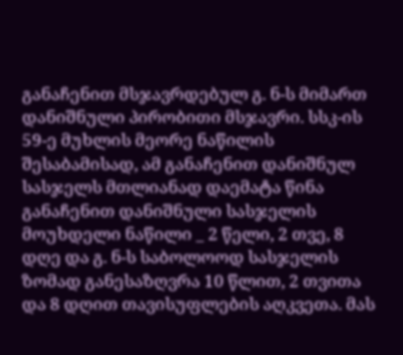განაჩენით მსჯავრდებულ გ. ნ-ს მიმართ დანიშნული პირობითი მსჯავრი. სსკ-ის 59-ე მუხლის მეორე ნაწილის შესაბამისად, ამ განაჩენით დანიშნულ სასჯელს მთლიანად დაემატა წინა განაჩენით დანიშნული სასჯელის მოუხდელი ნაწილი _ 2 წელი, 2 თვე, 8 დღე და გ. ნ-ს საბოლოოდ სასჯელის ზომად განესაზღვრა 10 წლით, 2 თვითა და 8 დღით თავისუფლების აღკვეთა. მას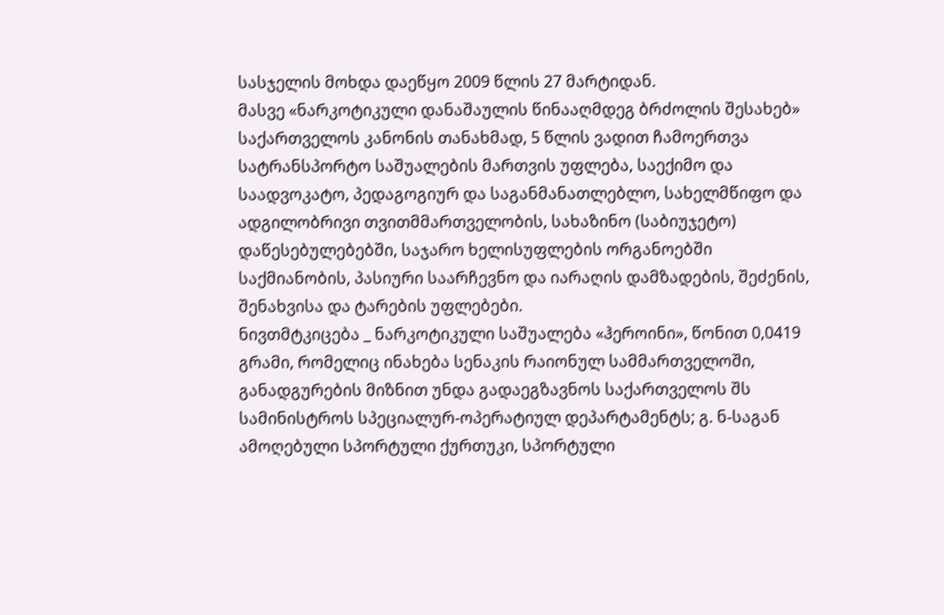სასჯელის მოხდა დაეწყო 2009 წლის 27 მარტიდან.
მასვე «ნარკოტიკული დანაშაულის წინააღმდეგ ბრძოლის შესახებ» საქართველოს კანონის თანახმად, 5 წლის ვადით ჩამოერთვა სატრანსპორტო საშუალების მართვის უფლება, საექიმო და საადვოკატო, პედაგოგიურ და საგანმანათლებლო, სახელმწიფო და ადგილობრივი თვითმმართველობის, სახაზინო (საბიუჯეტო) დაწესებულებებში, საჯარო ხელისუფლების ორგანოებში საქმიანობის, პასიური საარჩევნო და იარაღის დამზადების, შეძენის, შენახვისა და ტარების უფლებები.
ნივთმტკიცება _ ნარკოტიკული საშუალება «ჰეროინი», წონით 0,0419 გრამი, რომელიც ინახება სენაკის რაიონულ სამმართველოში, განადგურების მიზნით უნდა გადაეგზავნოს საქართველოს შს სამინისტროს სპეციალურ-ოპერატიულ დეპარტამენტს; გ. ნ-საგან ამოღებული სპორტული ქურთუკი, სპორტული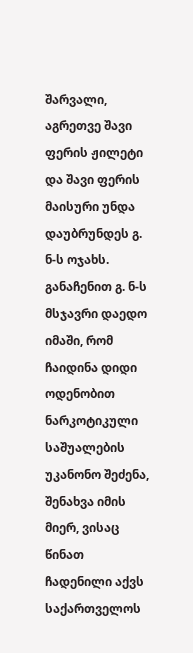შარვალი, აგრეთვე შავი ფერის ჟილეტი და შავი ფერის მაისური უნდა დაუბრუნდეს გ. ნ-ს ოჯახს.
განაჩენით გ. ნ-ს მსჯავრი დაედო იმაში, რომ ჩაიდინა დიდი ოდენობით ნარკოტიკული საშუალების უკანონო შეძენა, შენახვა იმის მიერ, ვისაც წინათ ჩადენილი აქვს საქართველოს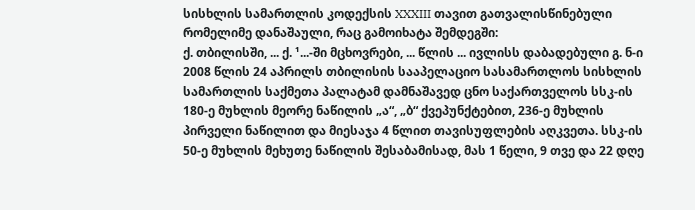სისხლის სამართლის კოდექსის XXXIII თავით გათვალისწინებული რომელიმე დანაშაული, რაც გამოიხატა შემდეგში:
ქ. თბილისში, ... ქ. ¹...-ში მცხოვრები, ... წლის ... ივლისს დაბადებული გ. ნ-ი 2008 წლის 24 აპრილს თბილისის სააპელაციო სასამართლოს სისხლის სამართლის საქმეთა პალატამ დამნაშავედ ცნო საქართველოს სსკ-ის 180-ე მუხლის მეორე ნაწილის „ა“, „ბ“ ქვეპუნქტებით, 236-ე მუხლის პირველი ნაწილით და მიესაჯა 4 წლით თავისუფლების აღკვეთა. სსკ-ის 50-ე მუხლის მეხუთე ნაწილის შესაბამისად, მას 1 წელი, 9 თვე და 22 დღე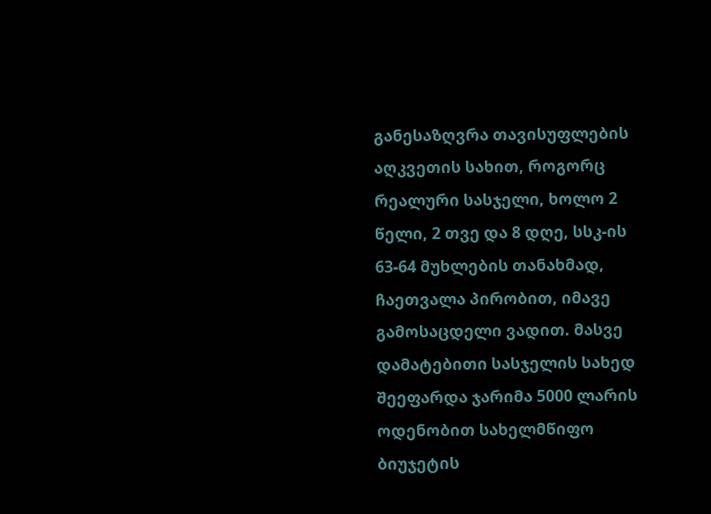განესაზღვრა თავისუფლების აღკვეთის სახით, როგორც რეალური სასჯელი, ხოლო 2 წელი, 2 თვე და 8 დღე, სსკ-ის 63-64 მუხლების თანახმად, ჩაეთვალა პირობით, იმავე გამოსაცდელი ვადით. მასვე დამატებითი სასჯელის სახედ შეეფარდა ჯარიმა 5000 ლარის ოდენობით სახელმწიფო ბიუჯეტის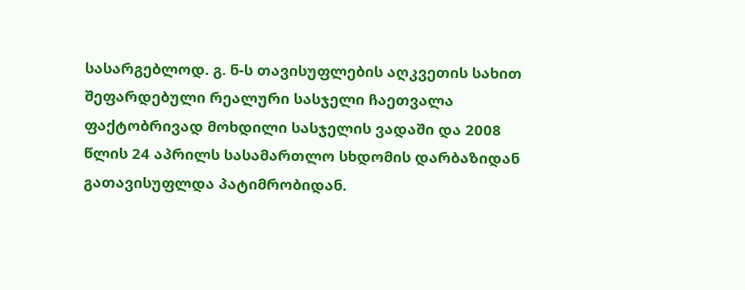სასარგებლოდ. გ. ნ-ს თავისუფლების აღკვეთის სახით შეფარდებული რეალური სასჯელი ჩაეთვალა ფაქტობრივად მოხდილი სასჯელის ვადაში და 2008 წლის 24 აპრილს სასამართლო სხდომის დარბაზიდან გათავისუფლდა პატიმრობიდან.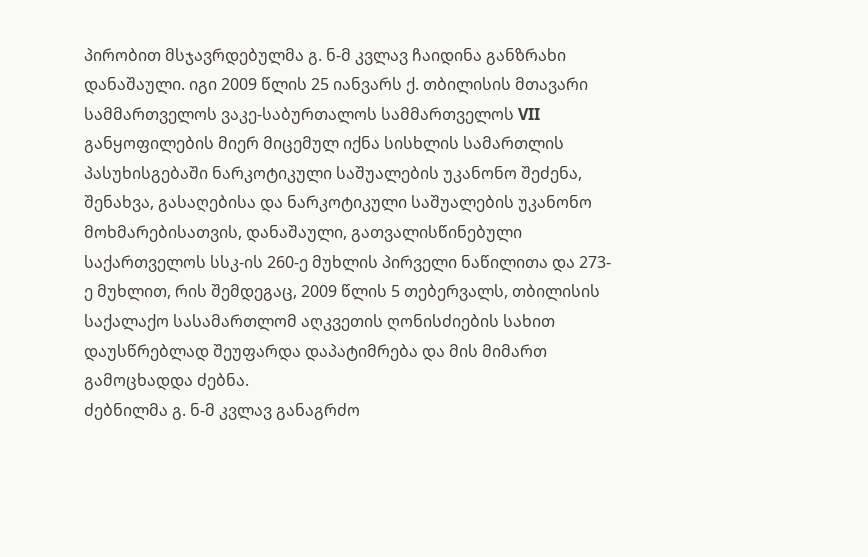პირობით მსჯავრდებულმა გ. ნ-მ კვლავ ჩაიდინა განზრახი დანაშაული. იგი 2009 წლის 25 იანვარს ქ. თბილისის მთავარი სამმართველოს ვაკე-საბურთალოს სამმართველოს VII განყოფილების მიერ მიცემულ იქნა სისხლის სამართლის პასუხისგებაში ნარკოტიკული საშუალების უკანონო შეძენა, შენახვა, გასაღებისა და ნარკოტიკული საშუალების უკანონო მოხმარებისათვის, დანაშაული, გათვალისწინებული საქართველოს სსკ-ის 260-ე მუხლის პირველი ნაწილითა და 273-ე მუხლით, რის შემდეგაც, 2009 წლის 5 თებერვალს, თბილისის საქალაქო სასამართლომ აღკვეთის ღონისძიების სახით დაუსწრებლად შეუფარდა დაპატიმრება და მის მიმართ გამოცხადდა ძებნა.
ძებნილმა გ. ნ-მ კვლავ განაგრძო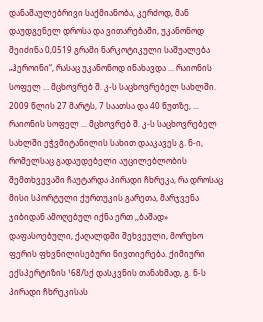დანაშაულებრივი საქმიანობა, კერძოდ, მან დაუდგენელ დროსა და ვითარებაში, უკანონოდ შეიძინა 0,0519 გრამი ნარკოტიკული საშუალება „ჰეროინი“, რასაც უკანონოდ ინახავდა ... რაიონის სოფელ ... მცხოვრებ შ. კ-ს საცხოვრებელ სახლში.
2009 წლის 27 მარტს, 7 საათსა და 40 წუთზე, ... რაიონის სოფელ ... მცხოვრებ შ. კ-ს საცხოვრებელ სახლში ეჭვმიტანილის სახით დააკავეს გ. ნ-ი, რომელსაც გადაუდებელი აუცილებლობის შემთხვევაში ჩაუტარდა პირადი ჩხრეკა, რა დროსაც მისი სპორტული ქურთუკის გარეთა, მარჯვენა ჯიბიდან ამოღებულ იქნა ერთ ,,ბაშად» დაფასოებული, ქაღალდში შეხვეული, მორუხო ფერის ფხვნილისებური ნივთიერება. ქიმიური ექსპერტიზის ¹68/სქ დასკვნის თანახმად, გ. ნ-ს პირადი ჩხრეკისას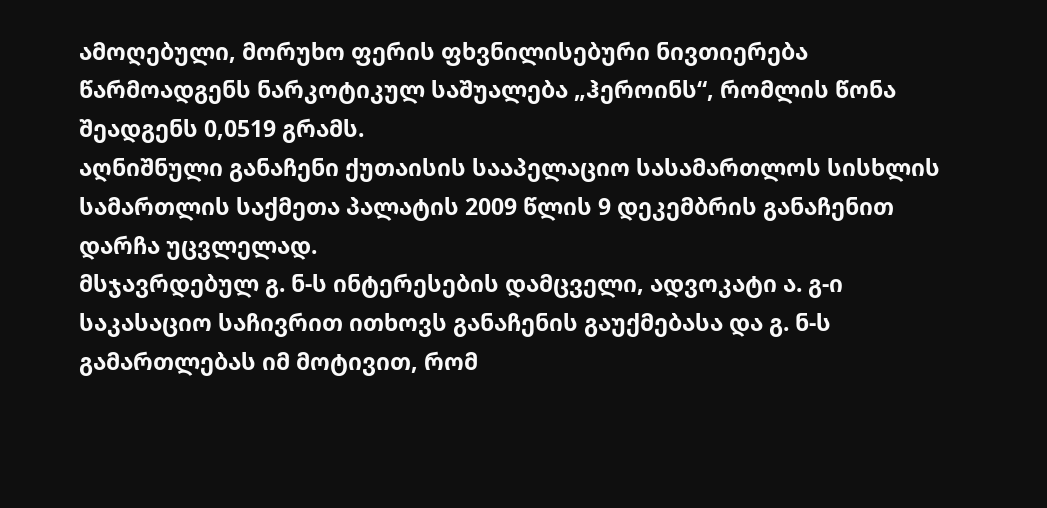ამოღებული, მორუხო ფერის ფხვნილისებური ნივთიერება წარმოადგენს ნარკოტიკულ საშუალება „ჰეროინს“, რომლის წონა შეადგენს 0,0519 გრამს.
აღნიშნული განაჩენი ქუთაისის სააპელაციო სასამართლოს სისხლის სამართლის საქმეთა პალატის 2009 წლის 9 დეკემბრის განაჩენით დარჩა უცვლელად.
მსჯავრდებულ გ. ნ-ს ინტერესების დამცველი, ადვოკატი ა. გ-ი საკასაციო საჩივრით ითხოვს განაჩენის გაუქმებასა და გ. ნ-ს გამართლებას იმ მოტივით, რომ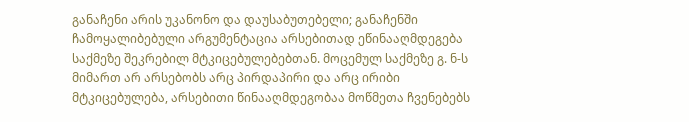განაჩენი არის უკანონო და დაუსაბუთებელი; განაჩენში ჩამოყალიბებული არგუმენტაცია არსებითად ეწინააღმდეგება საქმეზე შეკრებილ მტკიცებულებებთან. მოცემულ საქმეზე გ. ნ-ს მიმართ არ არსებობს არც პირდაპირი და არც ირიბი მტკიცებულება, არსებითი წინააღმდეგობაა მოწმეთა ჩვენებებს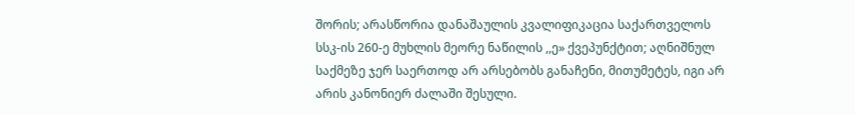შორის; არასწორია დანაშაულის კვალიფიკაცია საქართველოს სსკ-ის 260-ე მუხლის მეორე ნაწილის ,,ე» ქვეპუნქტით; აღნიშნულ საქმეზე ჯერ საერთოდ არ არსებობს განაჩენი, მითუმეტეს, იგი არ არის კანონიერ ძალაში შესული.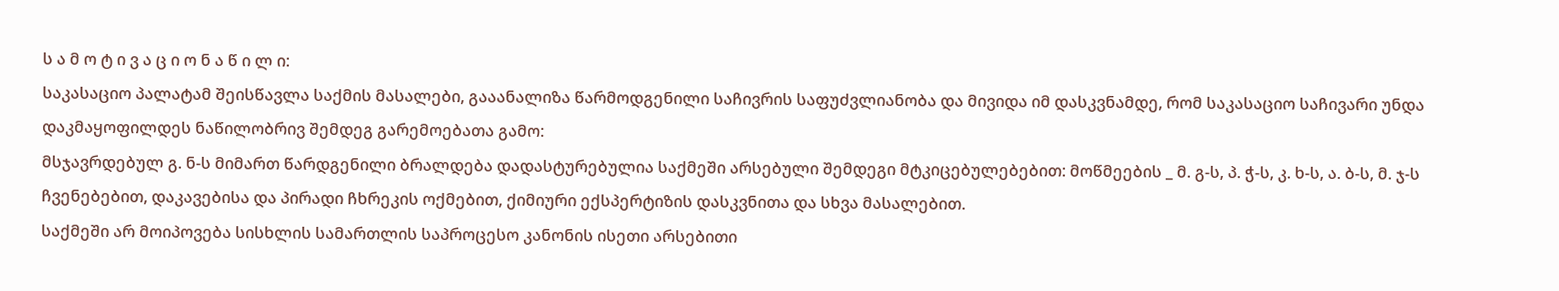ს ა მ ო ტ ი ვ ა ც ი ო ნ ა წ ი ლ ი:
საკასაციო პალატამ შეისწავლა საქმის მასალები, გააანალიზა წარმოდგენილი საჩივრის საფუძვლიანობა და მივიდა იმ დასკვნამდე, რომ საკასაციო საჩივარი უნდა დაკმაყოფილდეს ნაწილობრივ შემდეგ გარემოებათა გამო:
მსჯავრდებულ გ. ნ-ს მიმართ წარდგენილი ბრალდება დადასტურებულია საქმეში არსებული შემდეგი მტკიცებულებებით: მოწმეების _ მ. გ-ს, პ. ჭ-ს, კ. ხ-ს, ა. ბ-ს, მ. ჯ-ს ჩვენებებით, დაკავებისა და პირადი ჩხრეკის ოქმებით, ქიმიური ექსპერტიზის დასკვნითა და სხვა მასალებით.
საქმეში არ მოიპოვება სისხლის სამართლის საპროცესო კანონის ისეთი არსებითი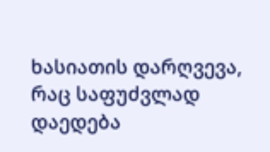ხასიათის დარღვევა, რაც საფუძვლად დაედება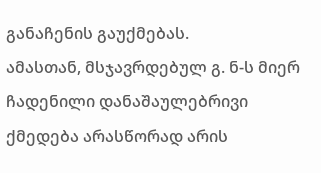განაჩენის გაუქმებას.
ამასთან, მსჯავრდებულ გ. ნ-ს მიერ ჩადენილი დანაშაულებრივი ქმედება არასწორად არის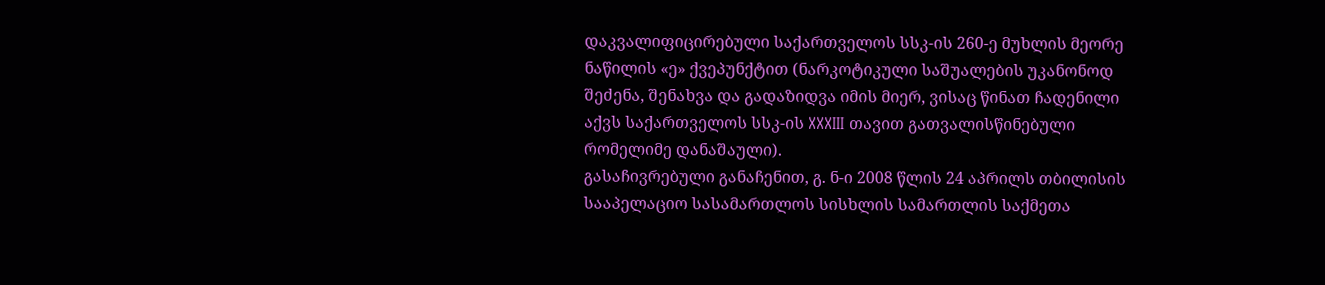დაკვალიფიცირებული საქართველოს სსკ-ის 260-ე მუხლის მეორე ნაწილის «ე» ქვეპუნქტით (ნარკოტიკული საშუალების უკანონოდ შეძენა, შენახვა და გადაზიდვა იმის მიერ, ვისაც წინათ ჩადენილი აქვს საქართველოს სსკ-ის XXXIII თავით გათვალისწინებული რომელიმე დანაშაული).
გასაჩივრებული განაჩენით, გ. ნ-ი 2008 წლის 24 აპრილს თბილისის სააპელაციო სასამართლოს სისხლის სამართლის საქმეთა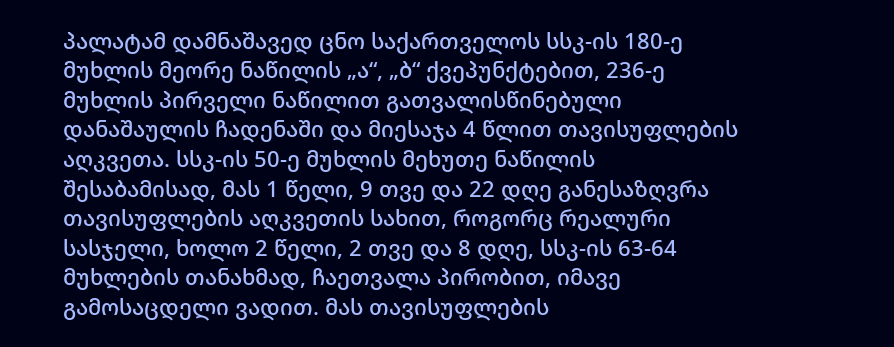პალატამ დამნაშავედ ცნო საქართველოს სსკ-ის 180-ე მუხლის მეორე ნაწილის „ა“, „ბ“ ქვეპუნქტებით, 236-ე მუხლის პირველი ნაწილით გათვალისწინებული დანაშაულის ჩადენაში და მიესაჯა 4 წლით თავისუფლების აღკვეთა. სსკ-ის 50-ე მუხლის მეხუთე ნაწილის შესაბამისად, მას 1 წელი, 9 თვე და 22 დღე განესაზღვრა თავისუფლების აღკვეთის სახით, როგორც რეალური სასჯელი, ხოლო 2 წელი, 2 თვე და 8 დღე, სსკ-ის 63-64 მუხლების თანახმად, ჩაეთვალა პირობით, იმავე გამოსაცდელი ვადით. მას თავისუფლების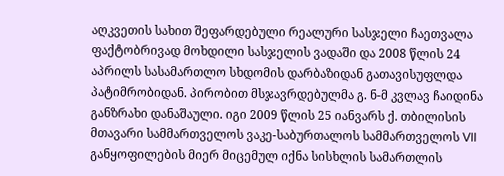აღკვეთის სახით შეფარდებული რეალური სასჯელი ჩაეთვალა ფაქტობრივად მოხდილი სასჯელის ვადაში და 2008 წლის 24 აპრილს სასამართლო სხდომის დარბაზიდან გათავისუფლდა პატიმრობიდან. პირობით მსჯავრდებულმა გ. ნ-მ კვლავ ჩაიდინა განზრახი დანაშაული. იგი 2009 წლის 25 იანვარს ქ. თბილისის მთავარი სამმართველოს ვაკე-საბურთალოს სამმართველოს VII განყოფილების მიერ მიცემულ იქნა სისხლის სამართლის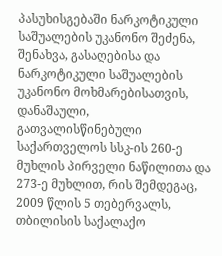პასუხისგებაში ნარკოტიკული საშუალების უკანონო შეძენა, შენახვა, გასაღებისა და ნარკოტიკული საშუალების უკანონო მოხმარებისათვის, დანაშაული, გათვალისწინებული საქართველოს სსკ-ის 260-ე მუხლის პირველი ნაწილითა და 273-ე მუხლით, რის შემდეგაც, 2009 წლის 5 თებერვალს, თბილისის საქალაქო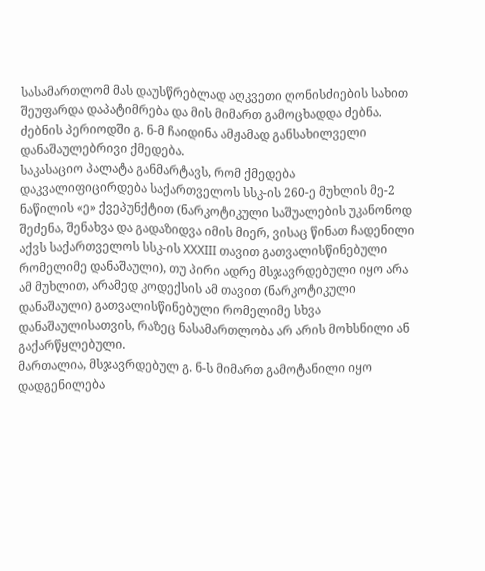სასამართლომ მას დაუსწრებლად აღკვეთი ღონისძიების სახით შეუფარდა დაპატიმრება და მის მიმართ გამოცხადდა ძებნა. ძებნის პერიოდში გ. ნ-მ ჩაიდინა ამჟამად განსახილველი დანაშაულებრივი ქმედება.
საკასაციო პალატა განმარტავს, რომ ქმედება დაკვალიფიცირდება საქართველოს სსკ-ის 260-ე მუხლის მე-2 ნაწილის «ე» ქვეპუნქტით (ნარკოტიკული საშუალების უკანონოდ შეძენა, შენახვა და გადაზიდვა იმის მიერ, ვისაც წინათ ჩადენილი აქვს საქართველოს სსკ-ის XXXIII თავით გათვალისწინებული რომელიმე დანაშაული), თუ პირი ადრე მსჯავრდებული იყო არა ამ მუხლით, არამედ კოდექსის ამ თავით (ნარკოტიკული დანაშაული) გათვალისწინებული რომელიმე სხვა დანაშაულისათვის, რაზეც ნასამართლობა არ არის მოხსნილი ან გაქარწყლებული.
მართალია, მსჯავრდებულ გ. ნ-ს მიმართ გამოტანილი იყო დადგენილება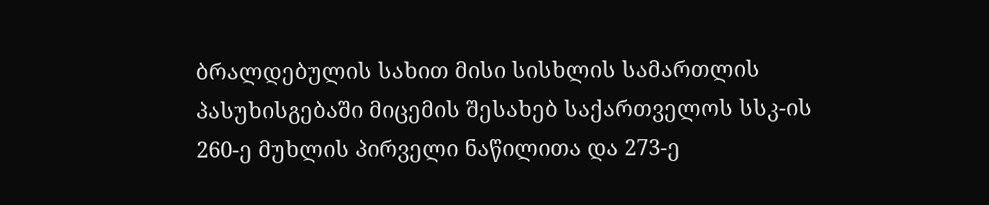ბრალდებულის სახით მისი სისხლის სამართლის პასუხისგებაში მიცემის შესახებ საქართველოს სსკ-ის 260-ე მუხლის პირველი ნაწილითა და 273-ე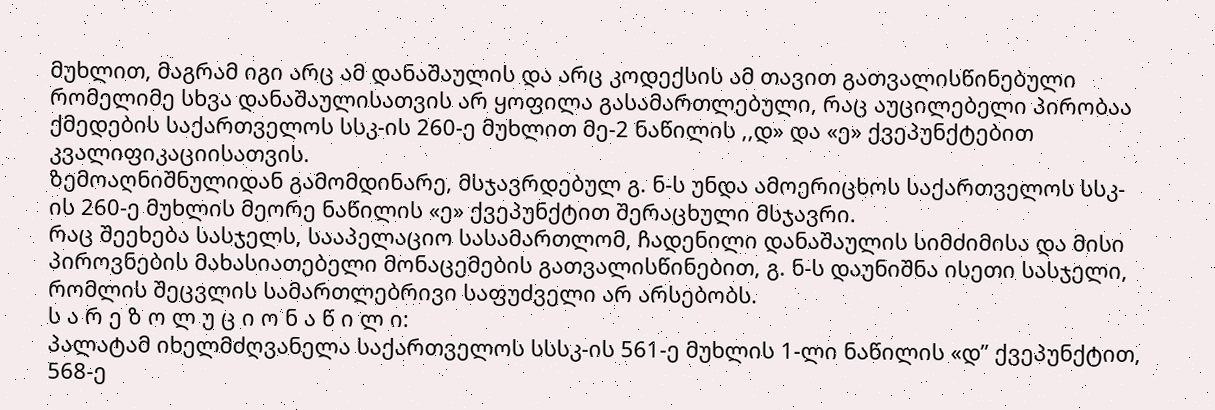მუხლით, მაგრამ იგი არც ამ დანაშაულის და არც კოდექსის ამ თავით გათვალისწინებული რომელიმე სხვა დანაშაულისათვის არ ყოფილა გასამართლებული, რაც აუცილებელი პირობაა ქმედების საქართველოს სსკ-ის 260-ე მუხლით მე-2 ნაწილის ,,დ» და «ე» ქვეპუნქტებით კვალიფიკაციისათვის.
ზემოაღნიშნულიდან გამომდინარე, მსჯავრდებულ გ. ნ-ს უნდა ამოერიცხოს საქართველოს სსკ-ის 260-ე მუხლის მეორე ნაწილის «ე» ქვეპუნქტით შერაცხული მსჯავრი.
რაც შეეხება სასჯელს, სააპელაციო სასამართლომ, ჩადენილი დანაშაულის სიმძიმისა და მისი პიროვნების მახასიათებელი მონაცემების გათვალისწინებით, გ. ნ-ს დაუნიშნა ისეთი სასჯელი, რომლის შეცვლის სამართლებრივი საფუძველი არ არსებობს.
ს ა რ ე ზ ო ლ უ ც ი ო ნ ა წ ი ლ ი:
პალატამ იხელმძღვანელა საქართველოს სსსკ-ის 561-ე მუხლის 1-ლი ნაწილის «დ” ქვეპუნქტით, 568-ე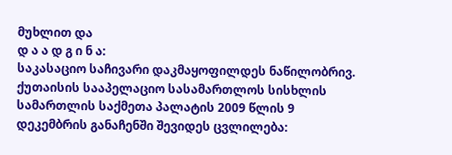მუხლით და
დ ა ა დ გ ი ნ ა:
საკასაციო საჩივარი დაკმაყოფილდეს ნაწილობრივ.
ქუთაისის სააპელაციო სასამართლოს სისხლის სამართლის საქმეთა პალატის 2009 წლის 9 დეკემბრის განაჩენში შევიდეს ცვლილება: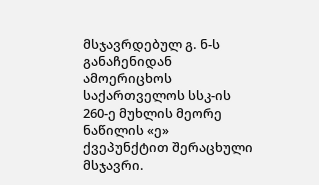მსჯავრდებულ გ. ნ-ს განაჩენიდან ამოერიცხოს საქართველოს სსკ-ის 260-ე მუხლის მეორე ნაწილის «ე» ქვეპუნქტით შერაცხული მსჯავრი.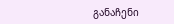განაჩენი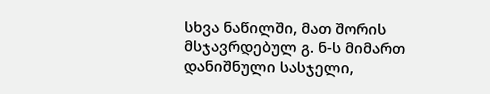სხვა ნაწილში, მათ შორის მსჯავრდებულ გ. ნ-ს მიმართ დანიშნული სასჯელი,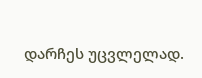დარჩეს უცვლელად.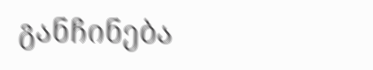განჩინება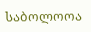საბოლოოა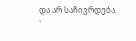და არ საჩივრდება.
`